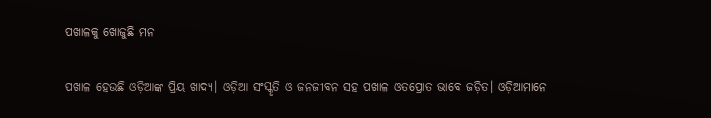ପଖାଳକୁ ଖୋଜୁଛି ମନ

ପଖାଳ ହେଉଛି ଓଡ଼ିଆଙ୍କ ପ୍ରିୟ ଖାଦ୍ୟ। ଓଡ଼ିଆ ସଂସ୍କୃତି ଓ ଜନଜୀବନ ସହ ପଖାଳ ଓତପ୍ରୋତ ଭାବେ ଜଡ଼ିତ। ଓଡ଼ିଆମାନେ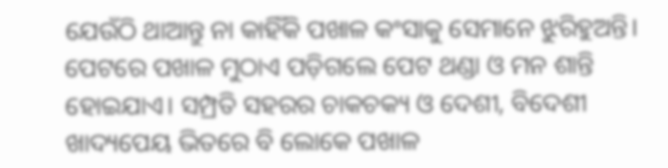ଯେଉଁଠି ଥାଆନ୍ତୁ ନା କାହିଁକି ପଖାଳ କଂସାକୁ ସେମାନେ ଝୁରିହୁଅନ୍ତି। ପେଟରେ ପଖାଳ ମୁଠାଏ ପଡ଼ିଗଲେ ପେଟ ଥଣ୍ଡା ଓ ମନ ଶାନ୍ତି ହୋଇଯାଏ। ସମ୍ପ୍ରତି ସହରର ଚାକଚକ୍ୟ ଓ ଦେଶୀ, ବିଦେଶୀ ଖାଦ୍ୟପେୟ ଭିତରେ ବି ଲୋକେ ପଖାଳ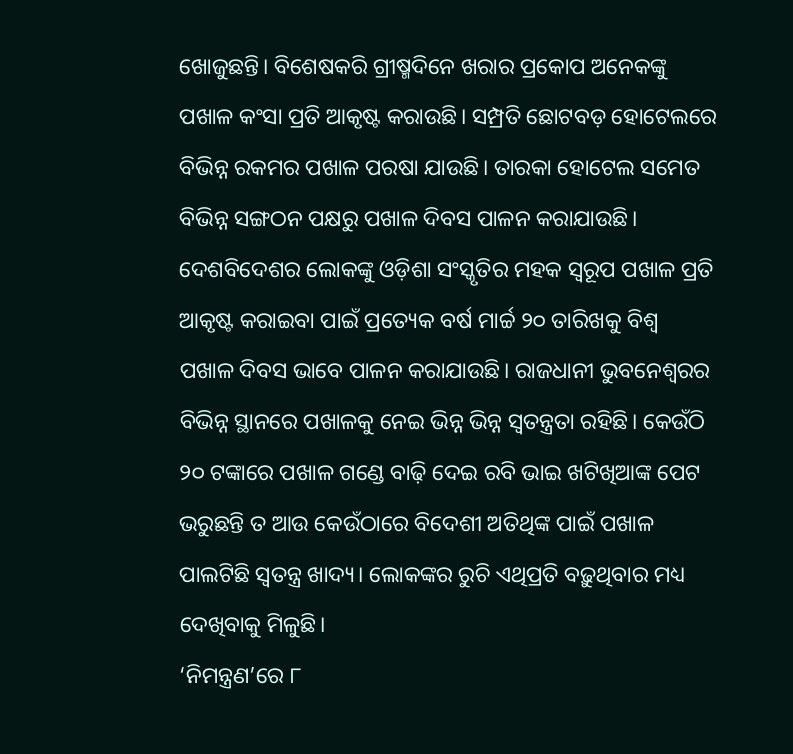ଖୋଜୁଛନ୍ତି। ବିଶେଷକରି ଗ୍ରୀଷ୍ମଦିନେ ଖରାର ପ୍ରକୋପ ଅନେକଙ୍କୁ ପଖାଳ କଂସା ପ୍ରତି ଆକୃଷ୍ଟ କରାଉଛି। ସମ୍ପ୍ରତି ଛୋଟବଡ଼ ହୋଟେଲରେ ବିଭିନ୍ନ ରକମର ପଖାଳ ପରଷା ଯାଉଛି। ତାରକା ହୋଟେଲ ସମେତ ବିଭିନ୍ନ ସଙ୍ଗଠନ ପକ୍ଷରୁ ପଖାଳ ଦିବସ ପାଳନ କରାଯାଉଛି। ଦେଶବିଦେଶର ଲୋକଙ୍କୁ ଓଡ଼ିଶା ସଂସ୍କୃତିର ମହକ ସ୍ବରୂପ ପଖାଳ ପ୍ରତି ଆକୃଷ୍ଟ କରାଇବା ପାଇଁ ପ୍ରତ୍ୟେକ ବର୍ଷ ମାର୍ଚ୍ଚ ୨୦ ତାରିଖକୁ ବିଶ୍ୱ ପଖାଳ ଦିବସ ଭାବେ ପାଳନ କରାଯାଉଛି। ରାଜଧାନୀ ଭୁବନେଶ୍ୱରର ବିଭିନ୍ନ ସ୍ଥାନରେ ପଖାଳକୁ ନେଇ ଭିନ୍ନ ଭିନ୍ନ ସ୍ବତନ୍ତ୍ରତା ରହିଛି। କେଉଁଠି ୨୦ ଟଙ୍କାରେ ପଖାଳ ଗଣ୍ଡେ ବାଢ଼ି ଦେଇ ରବି ଭାଇ ଖଟିଖିଆଙ୍କ ପେଟ ଭରୁଛନ୍ତି ତ ଆଉ କେଉଁଠାରେ ବିଦେଶୀ ଅତିଥିଙ୍କ ପାଇଁ ପଖାଳ ପାଲଟିଛି ସ୍ବତନ୍ତ୍ର ଖାଦ୍ୟ। ଲୋକଙ୍କର ରୁଚି ଏଥିପ୍ରତି ବଢ଼ୁଥିବାର ମଧ୍ୟ ଦେଖିବାକୁ ମିଳୁଛି।
‘ନିମନ୍ତ୍ରଣ’ରେ ୮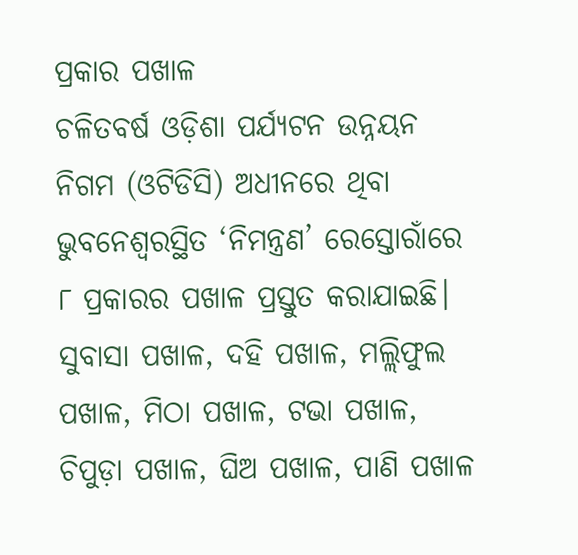ପ୍ରକାର ପଖାଳ
ଚଳିତବର୍ଷ ଓଡ଼ିଶା ପର୍ଯ୍ୟଟନ ଉନ୍ନୟନ ନିଗମ (ଓଟିଡିସି) ଅଧୀନରେ ଥିବା ଭୁବନେଶ୍ୱରସ୍ଥିତ ‘ନିମନ୍ତ୍ରଣ’ ରେସ୍ତୋରାଁରେ ୮ ପ୍ରକାରର ପଖାଳ ପ୍ରସ୍ତୁତ କରାଯାଇଛି। ସୁବାସା ପଖାଳ, ଦହି ପଖାଳ, ମଲ୍ଲିଫୁଲ ପଖାଳ, ମିଠା ପଖାଳ, ଟଭା ପଖାଳ, ଚିପୁଡ଼ା ପଖାଳ, ଘିଅ ପଖାଳ, ପାଣି ପଖାଳ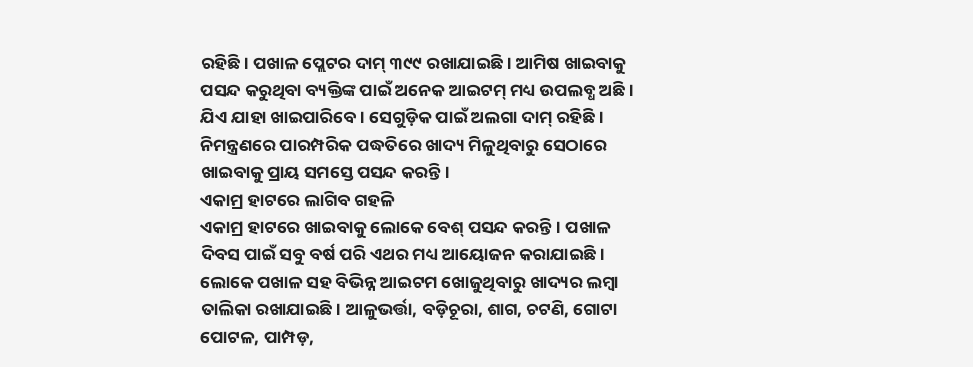ରହିଛି। ପଖାଳ ପ୍ଲେଟର ଦାମ୍‌ ୩୯୯ ରଖାଯାଇଛି। ଆମିଷ ଖାଇବାକୁ ପସନ୍ଦ କରୁଥିବା ବ୍ୟକ୍ତିଙ୍କ ପାଇଁ ଅନେକ ଆଇଟମ୍‌ ମଧ୍ୟ ଉପଲବ୍ଧ ଅଛି। ଯିଏ ଯାହା ଖାଇପାରିବେ। ସେଗୁଡ଼ିକ ପାଇଁ ଅଲଗା ଦାମ୍‌ ରହିଛି। ନିମନ୍ତ୍ରଣରେ ପାରମ୍ପରିକ ପଦ୍ଧତିରେ ଖାଦ୍ୟ ମିଳୁଥିବାରୁ ସେଠାରେ ଖାଇବାକୁ ପ୍ରାୟ ସମସ୍ତେ ପସନ୍ଦ କରନ୍ତି।
ଏକାମ୍ର ହାଟରେ ଲାଗିବ ଗହଳି
ଏକାମ୍ର ହାଟରେ ଖାଇବାକୁ ଲୋକେ ବେଶ୍‌ ପସନ୍ଦ କରନ୍ତି। ପଖାଳ ଦିବସ ପାଇଁ ସବୁ ବର୍ଷ ପରି ଏଥର ମଧ୍ୟ ଆୟୋଜନ କରାଯାଇଛି। ଲୋକେ ପଖାଳ ସହ ବିଭିନ୍ନ ଆଇଟମ ଖୋଜୁଥିବାରୁ ଖାଦ୍ୟର ଲମ୍ବା ତାଲିକା ରଖାଯାଇଛି। ଆଳୁଭର୍ତ୍ତା, ବଡ଼ିଚୂରା, ଶାଗ, ଚଟଣି, ଗୋଟା ପୋଟଳ, ପାମ୍ପଡ଼,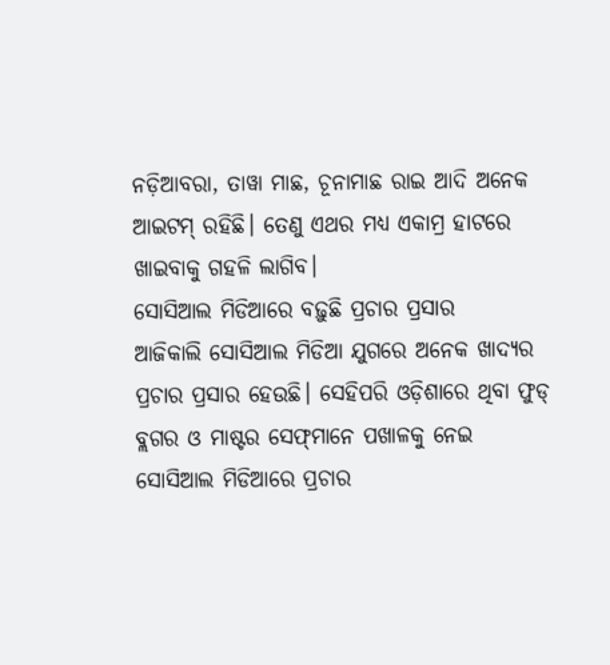ନଡ଼ିଆବରା, ତାୱା ମାଛ, ଚୂନାମାଛ ରାଇ ଆଦି ଅନେକ ଆଇଟମ୍‌ ରହିଛି। ତେଣୁ ଏଥର ମଧ୍ୟ ଏକାମ୍ର ହାଟରେ ଖାଇବାକୁ ଗହଳି ଲାଗିବ।
ସୋସିଆଲ ମିଡିଆରେ ବଢ଼ୁଛି ପ୍ରଚାର ପ୍ରସାର
ଆଜିକାଲି ସୋସିଆଲ ମିଡିଆ ଯୁଗରେ ଅନେକ ଖାଦ୍ୟର ପ୍ରଚାର ପ୍ରସାର ହେଉଛି। ସେହିପରି ଓଡ଼ିଶାରେ ଥିବା ଫୁଡ୍‌ ବ୍ଲଗର ଓ ମାଷ୍ଟର ସେଫ୍‌ମାନେ ପଖାଳକୁ ନେଇ ସୋସିଆଲ ମିଡିଆରେ ପ୍ରଚାର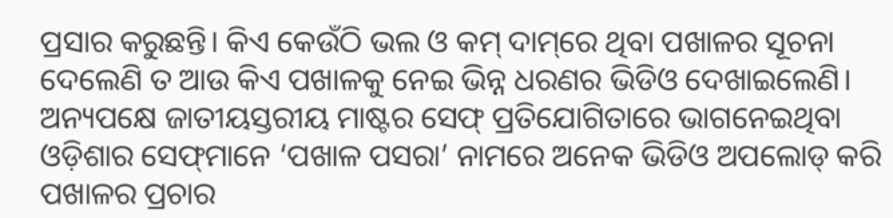ପ୍ରସାର କରୁଛନ୍ତି। କିଏ କେଉଁଠି ଭଲ ଓ କମ୍‌ ଦାମ୍‌ରେ ଥିବା ପଖାଳର ସୂଚନା ଦେଲେଣି ତ ଆଉ କିଏ ପଖାଳକୁ ନେଇ ଭିନ୍ନ ଧରଣର ଭିଡିଓ ଦେଖାଇଲେଣି। ଅନ୍ୟପକ୍ଷେ ଜାତୀୟସ୍ତରୀୟ ମାଷ୍ଟର ସେଫ୍‌ ପ୍ରତିଯୋଗିତାରେ ଭାଗନେଇଥିବା ଓଡ଼ିଶାର ସେଫ୍‌ମାନେ ‘ପଖାଳ ପସରା’ ନାମରେ ଅନେକ ଭିଡିଓ ଅପଲୋଡ୍‌ କରି ପଖାଳର ପ୍ରଚାର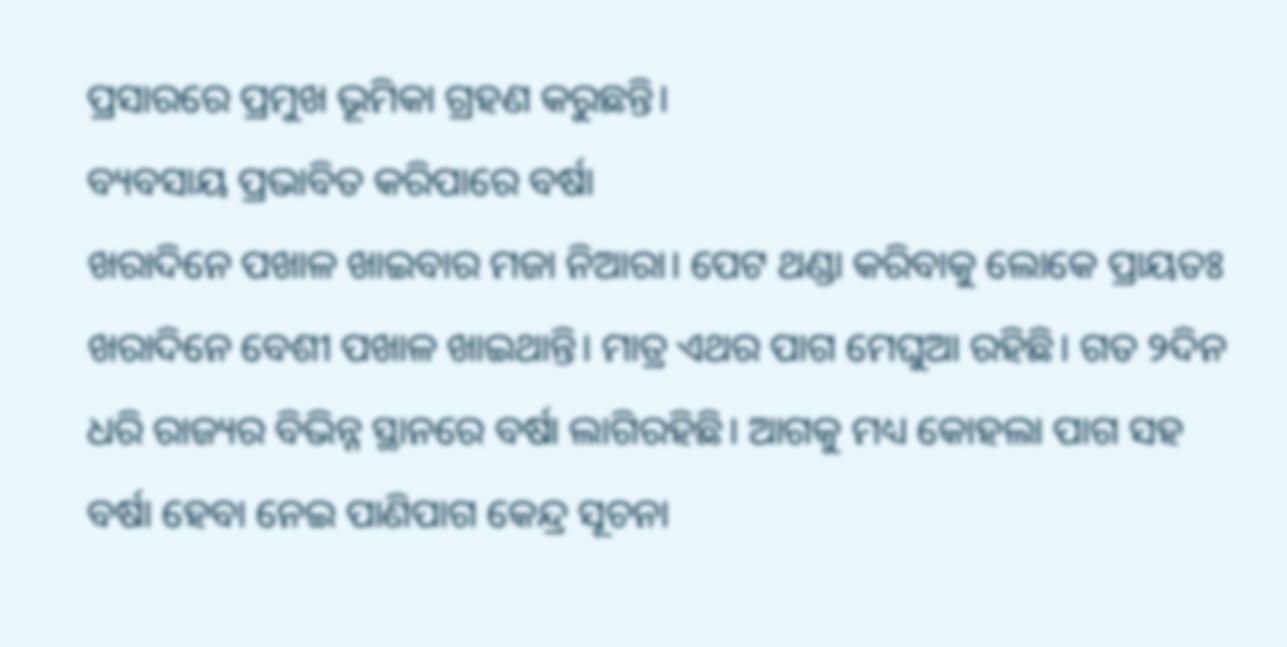ପ୍ରସାରରେ ପ୍ରମୁଖ ଭୂମିକା ଗ୍ରହଣ କରୁଛନ୍ତି।
ବ୍ୟବସାୟ ପ୍ରଭାବିତ କରିପାରେ ବର୍ଷା
ଖରାଦିନେ ପଖାଳ ଖାଇବାର ମଜା ନିଆରା। ପେଟ ଥଣ୍ଡା କରିବାକୁ ଲୋକେ ପ୍ରାୟତଃ ଖରାଦିନେ ବେଶୀ ପଖାଳ ଖାଇଥାନ୍ତି। ମାତ୍ର ଏଥର ପାଗ ମେଘୁଆ ରହିଛି। ଗତ ୨ଦିନ ଧରି ରାଜ୍ୟର ବିଭିନ୍ନ ସ୍ଥାନରେ ବର୍ଷା ଲାଗିରହିଛି। ଆଗକୁ ମଧ୍ୟ କୋହଲା ପାଗ ସହ ବର୍ଷା ହେବା ନେଇ ପାଣିପାଗ କେନ୍ଦ୍ର ସୂଚନା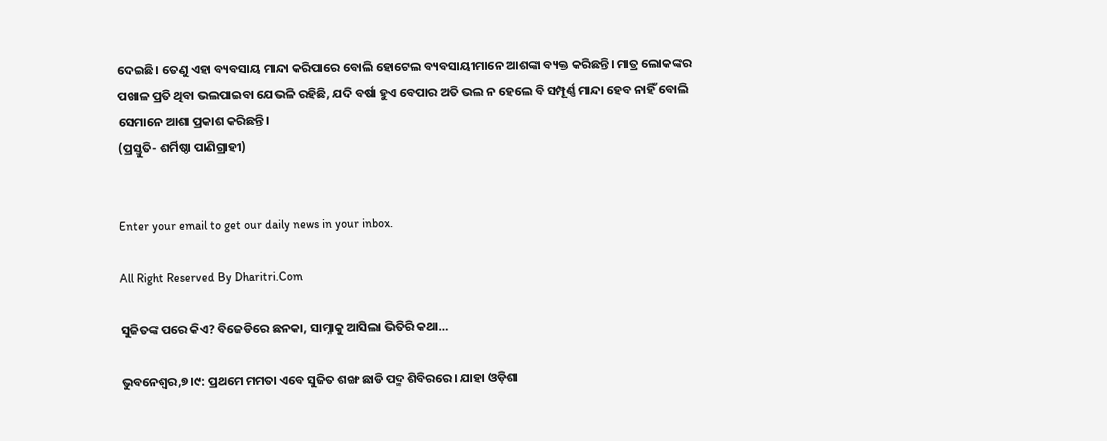ଦେଇଛି। ତେଣୁ ଏହା ବ୍ୟବସାୟ ମାନ୍ଦା କରିପାରେ ବୋଲି ହୋଟେଲ ବ୍ୟବସାୟୀମାନେ ଆଶଙ୍କା ବ୍ୟକ୍ତ କରିଛନ୍ତି। ମାତ୍ର ଲୋକଙ୍କର ପଖାଳ ପ୍ରତି ଥିବା ଭଲପାଇବା ଯେଭଳି ରହିଛି, ଯଦି ବର୍ଷା ହୁଏ ବେପାର ଅତି ଭଲ ନ ହେଲେ ବି ସମ୍ପୂର୍ଣ୍ଣ ମାନ୍ଦା ହେବ ନାହିଁ ବୋଲି ସେମାନେ ଆଶା ପ୍ରକାଶ କରିଛନ୍ତି।
(ପ୍ରସ୍ତୁତି- ଶର୍ମିଷ୍ଠା ପାଣିଗ୍ରାହୀ)


Enter your email to get our daily news in your inbox.

All Right Reserved By Dharitri.Com

ସୁଜିତଙ୍କ ପରେ କିଏ? ବିଜେଡିରେ ଛନକା, ସାମ୍ନାକୁ ଆସିଲା ଭିତିରି କଥା…

ଭୁବନେଶ୍ୱର,୭।୯: ପ୍ରଥମେ ମମତା ଏବେ ସୁଜିତ ଶଙ୍ଖ ଛାଡି ପଦ୍ମ ଶିବିରରେ। ଯାହା ଓଡ଼ିଶା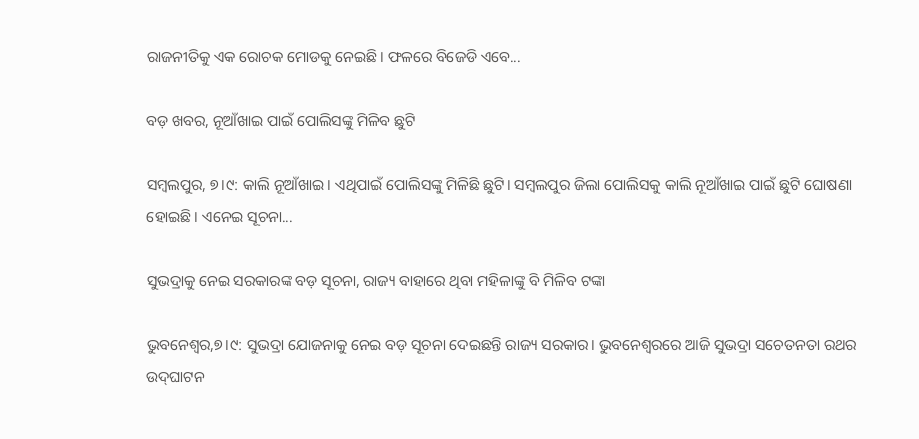ରାଜନୀତିକୁ ଏକ ରୋଚକ ମୋଡକୁ ନେଇଛି। ଫଳରେ ବିଜେଡି ଏବେ...

ବଡ଼ ଖବର, ନୂଆଁଖାଇ ପାଇଁ ପୋଲିସଙ୍କୁ ମିଳିବ ଛୁଟି

ସମ୍ବଲପୁର, ୭।୯: କାଲି ନୂଆଁଖାଇ। ଏଥିପାଇଁ ପୋଲିସଙ୍କୁ ମିଳିଛି ଛୁଟି। ସମ୍ବଲପୁର ଜିଲା ପୋଲିସକୁ କାଲି ନୂଆଁଖାଇ ପାଇଁ ଛୁଟି ଘୋଷଣା ହୋଇଛି। ଏନେଇ ସୂଚନା...

ସୁଭଦ୍ରାକୁ ନେଇ ସରକାରଙ୍କ ବଡ଼ ସୂଚନା, ରାଜ୍ୟ ବାହାରେ ଥିବା ମହିଳାଙ୍କୁ ବି ମିଳିବ ଟଙ୍କା

ଭୁବନେଶ୍ୱର,୭।୯: ସୁଭଦ୍ରା ଯୋଜନାକୁ ନେଇ ବଡ଼ ସୂଚନା ଦେଇଛନ୍ତି ରାଜ୍ୟ ସରକାର। ଭୁବନେଶ୍ୱରରେ ଆଜି ସୁଭଦ୍ରା ସଚେତନତା ରଥର ଉଦ୍‌ଘାଟନ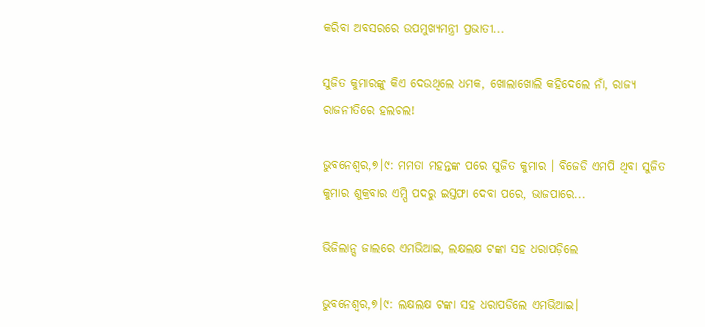କରିବା ଅବସରରେ ଉପମୁଖ୍ୟମନ୍ତ୍ରୀ ପ୍ରଭାତୀ...

ସୁଜିତ କୁମାରଙ୍କୁ କିଏ ଦେଉଥିଲେ ଧମକ, ଖୋଲାଖୋଲି କହିଦେଲେ ନାଁ, ରାଜ୍ୟ ରାଜନୀତିରେ ହଲଚଲ!

ଭୁବନେଶ୍ୱର,୭।୯: ମମତା ମହନ୍ତଙ୍କ ପରେ ସୁଜିତ କୁମାର । ବିଜେଡି ଏମପି ଥିବା ସୁଜିତ କୁମାର ଶୁକ୍ରବାର ଏମ୍ପି ପଦରୁ ଇସ୍ତଫା ଦେବା ପରେ, ଭାଜପାରେ...

ଭିଜିଲାନ୍ସ ଜାଲରେ ଏମଭିଆଇ, ଲକ୍ଷଲକ୍ଷ ଟଙ୍କା ସହ ଧରାପଡ଼ିଲେ

ଭୁବନେଶ୍ୱର,୭।୯: ଲକ୍ଷଲକ୍ଷ ଟଙ୍କା ସହ ଧରାପଡିଲେ ଏମଭିଆଇ।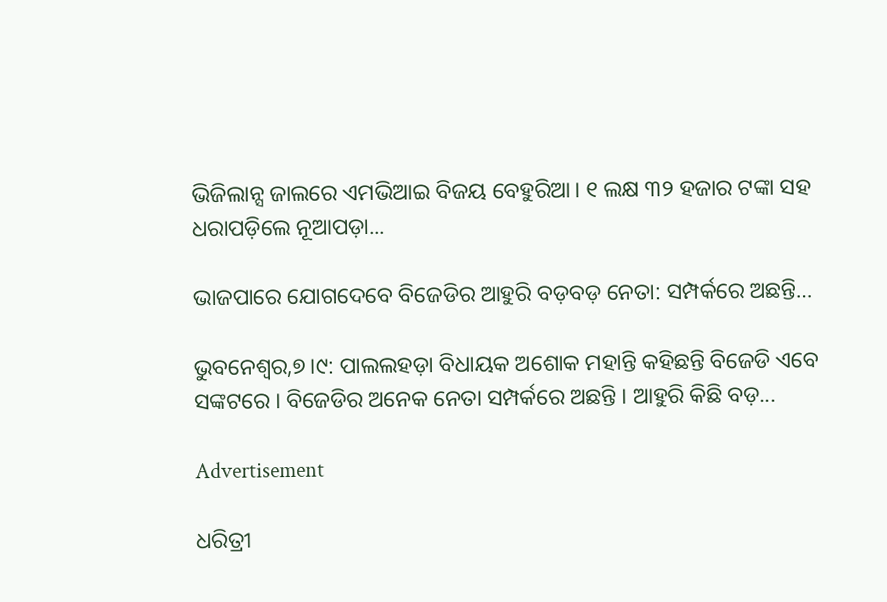ଭିଜିଲାନ୍ସ ଜାଲରେ ଏମଭିଆଇ ବିଜୟ ବେହୁରିଆ। ୧ ଲକ୍ଷ ୩୨ ହଜାର ଟଙ୍କା ସହ ଧରାପଡ଼ିଲେ ନୂଆପଡ଼ା...

ଭାଜପାରେ ଯୋଗଦେବେ ବିଜେଡିର ଆହୁରି ବଡ଼ବଡ଼ ନେତା: ସମ୍ପର୍କରେ ଅଛନ୍ତି…

ଭୁବନେଶ୍ୱର,୭।୯: ପାଲଲହଡ଼ା ବିଧାୟକ ଅଶୋକ ମହାନ୍ତି କହିଛନ୍ତି ବିଜେଡି ଏବେ ସଙ୍କଟରେ । ବିଜେଡିର ଅନେକ ନେତା ସମ୍ପର୍କରେ ଅଛନ୍ତି । ଆହୁରି କିଛି ବଡ଼...

Advertisement

ଧରିତ୍ରୀ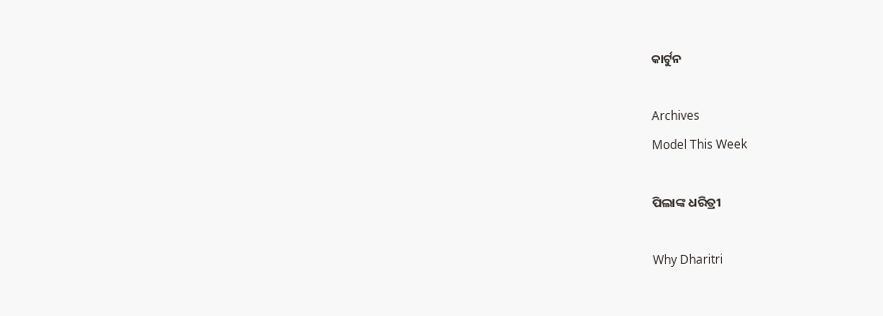କାର୍ଟୁନ

Archives
Model This Week

ପିଲାଙ୍କ ଧରିତ୍ରୀ

Why Dharitri